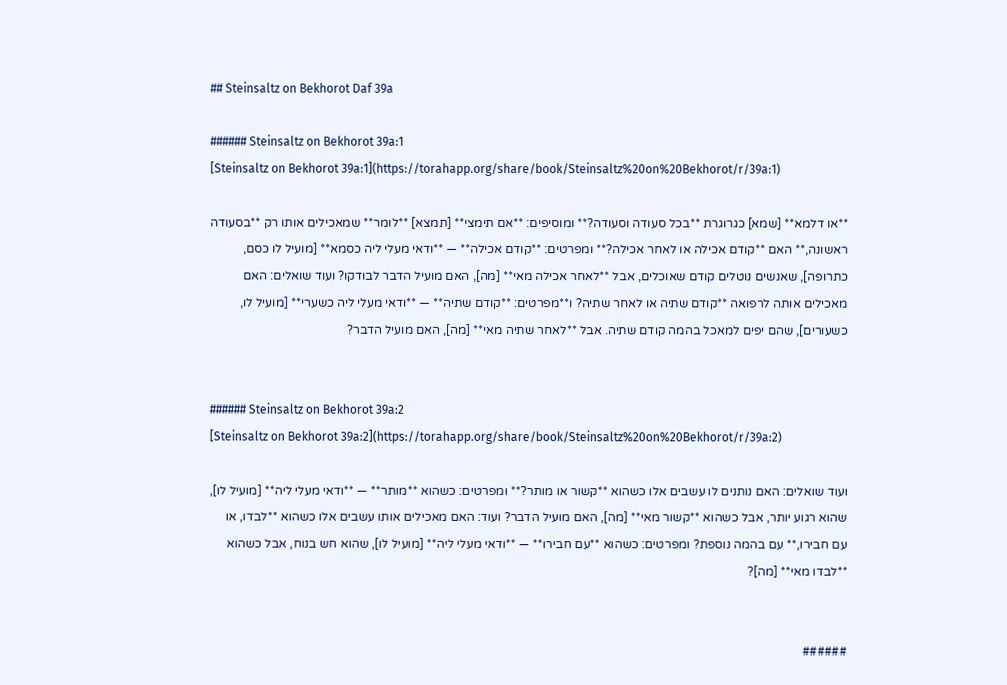## Steinsaltz on Bekhorot Daf 39a

###### Steinsaltz on Bekhorot 39a:1
[Steinsaltz on Bekhorot 39a:1](https://torahapp.org/share/book/Steinsaltz%20on%20Bekhorot/r/39a:1)

**או דלמא** [שמא] כגרוגרת **בכל סעודה וסעודה?** ומוסיפים: **אם תימצי** [תמצא] **לומר** שמאכילים אותו רק **בסעודה ראשונה,** האם **קודם אכילה או לאחר אכילה?** ומפרטים: **קודם אכילה** — **ודאי מעלי ליה כסמא** [מועיל לו כסם, כתרופה], שאנשים נוטלים קודם שאוכלים, אבל **לאחר אכילה מאי** [מה], האם מועיל הדבר לבודקו? ועוד שואלים: האם מאכילים אותה לרפואה **קודם שתיה או לאחר שתיה? ו**מפרטים: **קודם שתיה** — **ודאי מעלי ליה כשערי** [מועיל לו, כשעורים], שהם יפים למאכל בהמה קודם שתיה. אבל **לאחר שתיה מאי** [מה], האם מועיל הדבר?


###### Steinsaltz on Bekhorot 39a:2
[Steinsaltz on Bekhorot 39a:2](https://torahapp.org/share/book/Steinsaltz%20on%20Bekhorot/r/39a:2)

ועוד שואלים: האם נותנים לו עשבים אלו כשהוא **קשור או מותר?** ומפרטים: כשהוא **מותר** — **ודאי מעלי ליה** [מועיל לו], שהוא רגוע יותר, אבל כשהוא **קשור מאי** [מה], האם מועיל הדבר? ועוד: האם מאכילים אותו עשבים אלו כשהוא **לבדו, או עם חבירו,** עם בהמה נוספת? ומפרטים: כשהוא **עם חבירו** — **ודאי מעלי ליה** [מועיל לו], שהוא חש בנוח, אבל כשהוא **לבדו מאי** [מה]?


######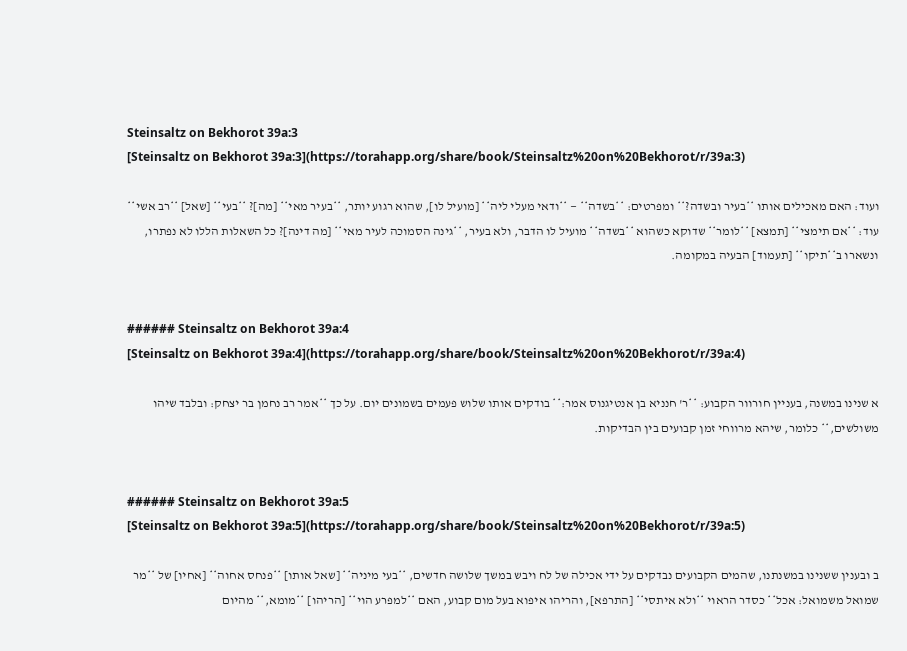Steinsaltz on Bekhorot 39a:3
[Steinsaltz on Bekhorot 39a:3](https://torahapp.org/share/book/Steinsaltz%20on%20Bekhorot/r/39a:3)

ועוד: האם מאכילים אותו **בעיר ובשדה?** ומפרטים: **בשדה** — **ודאי מעלי ליה** [מועיל לו], שהוא רגוע יותר, **בעיר מאי** [מה]? **בעי** [שאל] **רב אשי** עוד: **אם תימצי** [תמצא] **לומר** שדוקא כשהוא **בשדה** מועיל לו הדבר, ולא בעיר, **גינה הסמוכה לעיר מאי** [מה דינה]? כל השאלות הללו לא נפתרו, ונשארו ב**תיקו** [תעמוד] הבעיה במקומה.


###### Steinsaltz on Bekhorot 39a:4
[Steinsaltz on Bekhorot 39a:4](https://torahapp.org/share/book/Steinsaltz%20on%20Bekhorot/r/39a:4)

א שנינו במשנה, בעניין חורוור הקבוע: **ר' חנניא בן אנטיגנוס אמר:** בודקים אותו שלוש פעמים בשמונים יום. על כך **אמר רב נחמן בר יצחק: ובלבד שיהו משולשים,** כלומר, שיהא מרווחי זמן קבועים בין הבדיקות.


###### Steinsaltz on Bekhorot 39a:5
[Steinsaltz on Bekhorot 39a:5](https://torahapp.org/share/book/Steinsaltz%20on%20Bekhorot/r/39a:5)

ב ובענין ששנינו במשנתנו, שהמים הקבועים נבדקים על ידי אכילה של לח ויבש במשך שלושה חדשים, **בעי מיניה** [שאל אותו] **פנחס אחוה** [אחיו] של **מר שמואל משמואל: אכל** כסדר הראוי **ולא איתסי** [התרפא], והריהו איפוא בעל מום קבוע, האם **למפרע הוי** [הריהו] **מומא,** מהיום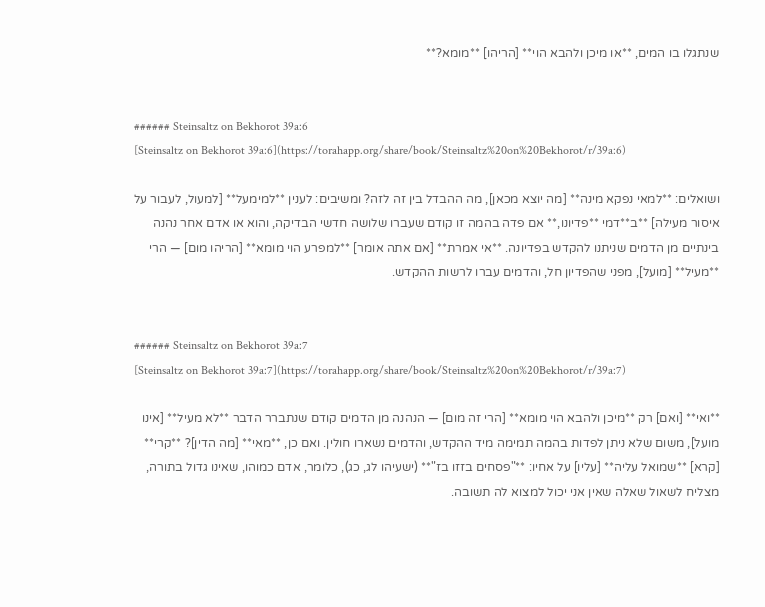שנתגלו בו המים, **או מיכן ולהבא הוי** [הריהו] **מומא?**


###### Steinsaltz on Bekhorot 39a:6
[Steinsaltz on Bekhorot 39a:6](https://torahapp.org/share/book/Steinsaltz%20on%20Bekhorot/r/39a:6)

ושואלים: **למאי נפקא מינה** [מה יוצא מכאן], מה ההבדל בין זה לזה? ומשיבים: לענין **למימעל** [למעול, לעבור על איסור מעילה] **ב**דמי **פדיונו,** אם פדה בהמה זו קודם שעברו שלושה חדשי הבדיקה, והוא או אדם אחר נהנה בינתיים מן הדמים שניתנו להקדש בפדיונה. **אי אמרת** [אם אתה אומר] **למפרע הוי מומא** [הריהו מום] — הרי **מעיל** [מועל], מפני שהפדיון חל, והדמים עברו לרשות ההקדש.


###### Steinsaltz on Bekhorot 39a:7
[Steinsaltz on Bekhorot 39a:7](https://torahapp.org/share/book/Steinsaltz%20on%20Bekhorot/r/39a:7)

**ואי** [ואם] רק **מיכן ולהבא הוי מומא** [הרי זה מום] — הנהנה מן הדמים קודם שנתברר הדבר **לא מעיל** [אינו מועל], משום שלא ניתן לפדות בהמה תמימה מיד ההקדש, והדמים נשארו חולין. ואם כן, **מאי** [מה הדין]? **קרי** [קרא] **שמואל עליה** [עליו] על אחיו: **"פסחים בזזו בז"** (ישעיהו לג, כג), כלומר, אדם כמוהו, שאינו גדול בתורה, מצליח לשאול שאלה שאין אני יכול למצוא לה תשובה.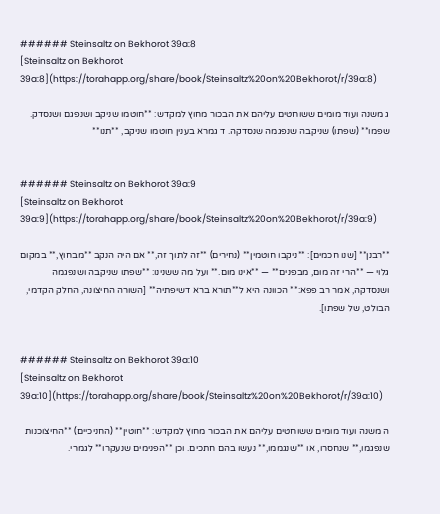###### Steinsaltz on Bekhorot 39a:8
[Steinsaltz on Bekhorot 39a:8](https://torahapp.org/share/book/Steinsaltz%20on%20Bekhorot/r/39a:8)

ג משנה ועוד מומים ששוחטים עליהם את הבכור מחוץ למקדש: **חוטמו שניקב ושנפגם ושנסדק. שפמו** (שפתו) שניקבה שנפגמה שנסדקה. ד גמרא בענין חוטמו שניקב, **תנו**


###### Steinsaltz on Bekhorot 39a:9
[Steinsaltz on Bekhorot 39a:9](https://torahapp.org/share/book/Steinsaltz%20on%20Bekhorot/r/39a:9)

**רבנן** [שנו חכמים]: **ניקבו חוטמין** (נחירים) **זה לתוך זה,** אם היה הנקב **מבחוץ,** במקום גלוי — **הרי זה מום, מבפנים** — **אינו מום.** ועל מה ששנינו: **שפתו שניקבה ושנפגמה ושנסדקה, אמר רב פפא:** הכוונה היא ל**תורא ברא דשיפתיה** [השורה החיצונה, החלק הקדמי, הבולט, של שפתו].


###### Steinsaltz on Bekhorot 39a:10
[Steinsaltz on Bekhorot 39a:10](https://torahapp.org/share/book/Steinsaltz%20on%20Bekhorot/r/39a:10)

ה משנה ועוד מומים ששוחטים עליהם את הבכור מחוץ למקדש: **חוטין** (החניכיים) **החיצוכנות שנפגמו,** שנחסרו, או **שנגממו,** נעשו בהם חתכים. וכן **הפנימים שנעקרו** לגמרי.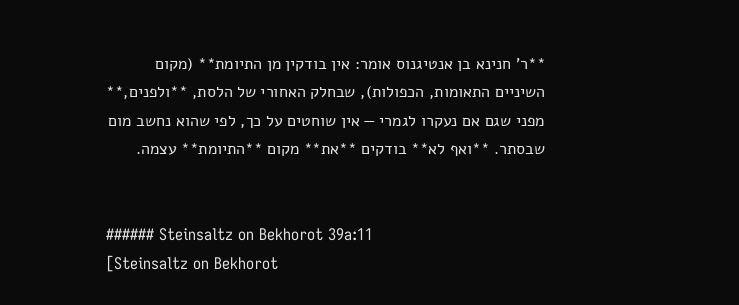**ר' חנינא בן אנטיגנוס אומר: אין בודקין מן התיומת** (מקום השיניים התאומות, הכפולות), שבחלק האחורי של הלסת, **ולפנים,** מפני שגם אם נעקרו לגמרי — אין שוחטים על כך, לפי שהוא נחשב מום שבסתר. **ואף לא** בודקים **את** מקום **התיומת** עצמה.


###### Steinsaltz on Bekhorot 39a:11
[Steinsaltz on Bekhorot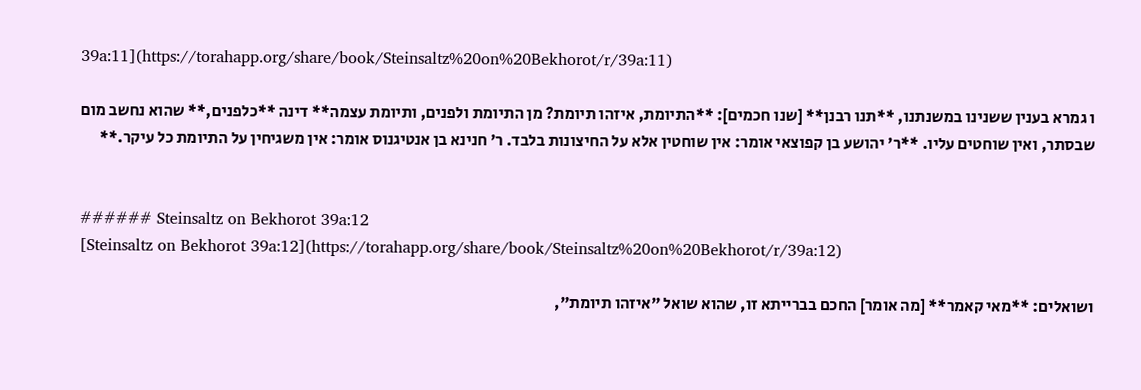39a:11](https://torahapp.org/share/book/Steinsaltz%20on%20Bekhorot/r/39a:11)

ו גמרא בענין ששנינו במשנתנו, **תנו רבנן** [שנו חכמים]: **התיומת, איזהו תיומת? מן התיומת ולפנים, ותיומת עצמה** דינה **כלפנים,** שהוא נחשב מום שבסתר, ואין שוחטים עליו. **ר' יהושע בן קפוצאי אומר: אין שוחטין אלא על החיצונות בלבד. ר' חנינא בן אנטיגנוס אומר: אין משגיחין על התיומת כל עיקר.**


###### Steinsaltz on Bekhorot 39a:12
[Steinsaltz on Bekhorot 39a:12](https://torahapp.org/share/book/Steinsaltz%20on%20Bekhorot/r/39a:12)

ושואלים: **מאי קאמר** [מה אומר] החכם בברייתא זו, שהוא שואל "איזהו תיומת",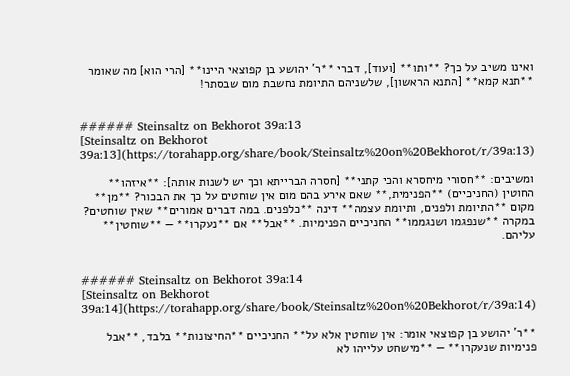ואינו משיב על כך? **ותו** [ועוד], דברי **ר' יהושע בן קפוצאי היינו** [הרי הוא] מה שאומר **תנא קמא** [התנא הראשון], שלשניהם התיומת נחשבת מום שבסתר!


###### Steinsaltz on Bekhorot 39a:13
[Steinsaltz on Bekhorot 39a:13](https://torahapp.org/share/book/Steinsaltz%20on%20Bekhorot/r/39a:13)

ומשיבים: **חסורי מיחסרא והכי קתני** [חסרה הברייתא וכך יש לשנות אותה]: **איזהו** החוטין (החניכיים) **הפנימית,** שאם אירע בהם מום אין שוחטים על כך את הבכור? **מן** מקום **התיומת ולפנים, ותיומת עצמה** דינה **כלפנים. במה דברים אמורים** שאין שוחטים? במקרה **שנפגמו ושנגממו** החניכיים הפנימיות. **אבל** אם **נעקרו** — **שוחטין** עליהם.


###### Steinsaltz on Bekhorot 39a:14
[Steinsaltz on Bekhorot 39a:14](https://torahapp.org/share/book/Steinsaltz%20on%20Bekhorot/r/39a:14)

**ר' יהושע בן קפוצאי אומר: אין שוחטין אלא על** החניכיים **החיצונות** בלבד, **אבל פנימיות שנעקרו** — **מישחט עלייהו לא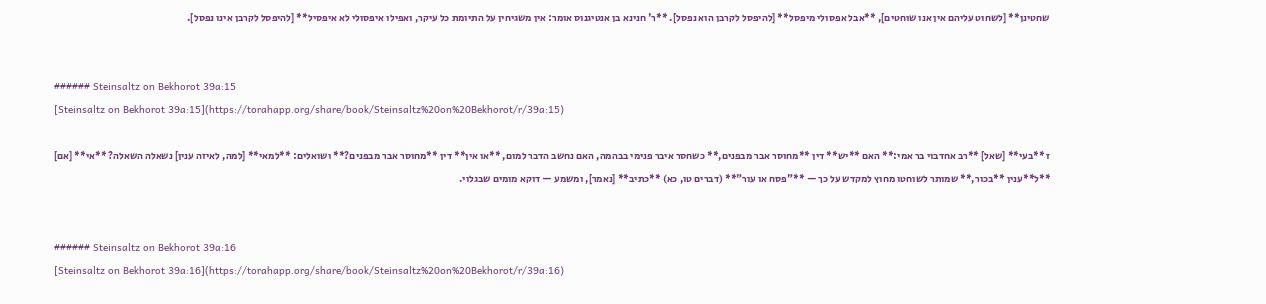שחטינן** [לשחוט עליהם אין אנו שוחטים], **אבל אפסולי מיפסל** [להיפסל לקרבן הוא נפסל]. **ר' חנינא בן אנטיגנוס אומר: אין משגיחין על התיומת כל עיקר, ואפילו איפסולי לא איפסיל** [להיפסל לקרבן אינו נפסל].


###### Steinsaltz on Bekhorot 39a:15
[Steinsaltz on Bekhorot 39a:15](https://torahapp.org/share/book/Steinsaltz%20on%20Bekhorot/r/39a:15)

ז **בעי** [שאל] **רב אחדבוי בר אמי:** האם **יש** דין **מחוסר אבר מבפנים,** כשחסר איבר פנימי בבהמה, האם נחשב הדבר למום, **או אין** דין **מחוסר אבר מבפנים?** ושואלים: **למאי** [למה, לאיזה ענין] נשאלה השאלה? **אי** [אם] **ל**ענין **בכור,** שמותר לשוחטו מחוץ למקדש על כך — **"פסח או עור"** (דברים טו, כא) **כתיב** [נאמר], ומשמע — דוקא מומים שבגלוי.


###### Steinsaltz on Bekhorot 39a:16
[Steinsaltz on Bekhorot 39a:16](https://torahapp.org/share/book/Steinsaltz%20on%20Bekhorot/r/39a:16)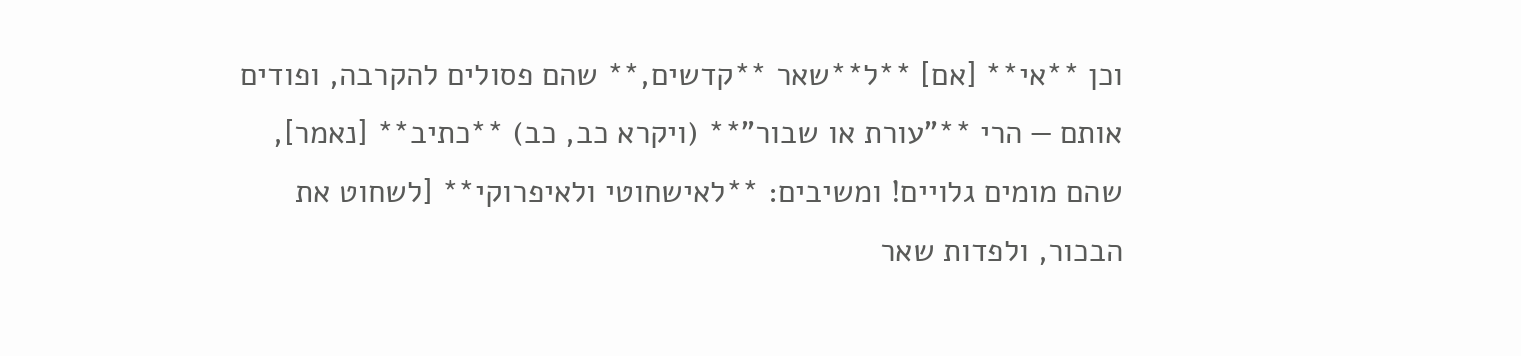וכן **אי** [אם] **ל**שאר **קדשים,** שהם פסולים להקרבה, ופודים אותם — הרי **"עורת או שבור"** (ויקרא כב, כב) **כתיב** [נאמר], שהם מומים גלויים! ומשיבים: **לאישחוטי ולאיפרוקי** [לשחוט את הבכור, ולפדות שאר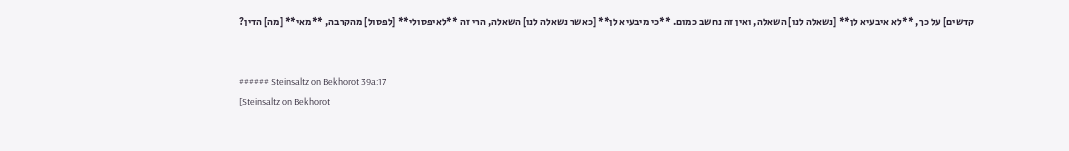קדשים] על כך, **לא איבעיא לן** [נשאלה לנו] השאלה, ואין זה נחשב כמום. **כי מיבעיא לן** [כאשר נשאלה לנו] השאלה, הרי זה **לאיפסולי** [לפסול] מהקרבה, **מאי** [מה] הדין?


###### Steinsaltz on Bekhorot 39a:17
[Steinsaltz on Bekhorot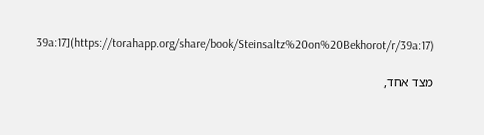39a:17](https://torahapp.org/share/book/Steinsaltz%20on%20Bekhorot/r/39a:17)

מצד אחד,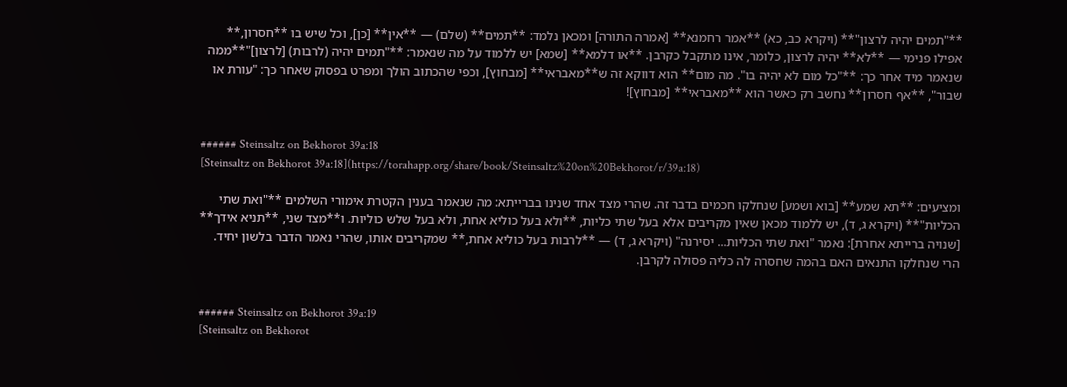**"תמים יהיה לרצון"** (ויקרא כב, כא) **אמר רחמנא** [אמרה התורה] ומכאן נלמד: **תמים** (שלם) — **אין** [כן], וכל שיש בו **חסרון,** אפילו פנימי — **לא** יהיה לרצון, כלומר, אינו מתקבל כקרבן. **או דלמא** [שמא] יש ללמוד על מה שנאמר: **"תמים יהיה (לרבות) [לרצון]"**ממה שנאמר מיד אחר כך: **"כל מום לא יהיה בו". מה מום** הוא דווקא זה ש**מאבראי** [מבחוץ], וכפי שהכתוב הולך ומפרט בפסוק שאחר כך: "עורת או שבור", **אף חסרון** נחשב רק כאשר הוא **מאבראי** [מבחוץ]!


###### Steinsaltz on Bekhorot 39a:18
[Steinsaltz on Bekhorot 39a:18](https://torahapp.org/share/book/Steinsaltz%20on%20Bekhorot/r/39a:18)

ומציעים: **תא שמע** [בוא ושמע] שנחלקו חכמים בדבר זה. שהרי מצד אחד שנינו בברייתא: מה שנאמר בענין הקטרת אימורי השלמים **"ואת שתי הכליות"** (ויקרא ג, ד), יש ללמוד מכאן שאין מקריבים אלא בעל שתי כליות, **ולא בעל כוליא אחת, ולא בעל שלש כוליות. ו**מצד שני, **תניא אידך** [שנויה ברייתא אחרת]: נאמר "ואת שתי הכליות... יסירנה" (ויקרא ג, ד) — **לרבות בעל כוליא אחת,** שמקריבים אותו, שהרי נאמר הדבר בלשון יחיד. הרי שנחלקו התנאים האם בהמה שחסרה לה כליה פסולה לקרבן.


###### Steinsaltz on Bekhorot 39a:19
[Steinsaltz on Bekhorot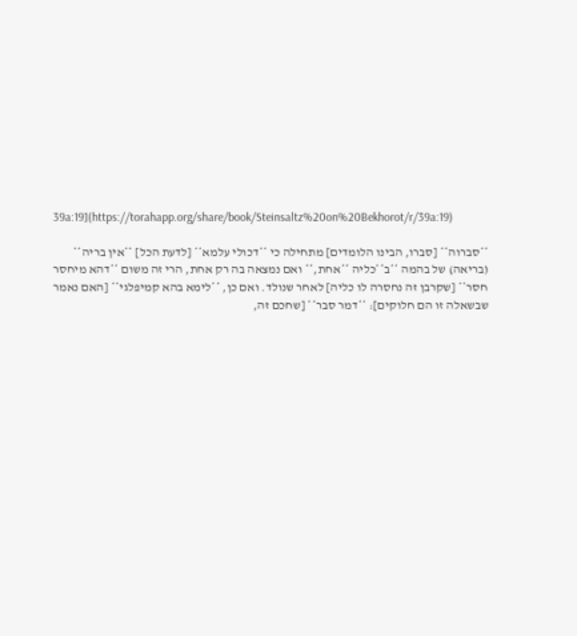39a:19](https://torahapp.org/share/book/Steinsaltz%20on%20Bekhorot/r/39a:19)

**סברוה** [סברו, הבינו הלומדים] מתחילה כי **דכולי עלמא** [לדעת הכל] **אין בריה** (בריאה) של בהמה **ב**כליה **אחת,** ואם נמצאה בה רק אחת, הרי זה משום **דהא מיחסר חסר** [שקרבן זה נחסרה לו כליה] לאחר שנולד. ואם כן, **לימא בהא קמיפלגי** [האם נאמר שבשאלה זו הם חלוקים]: **דמר סבר** [שחכם זה,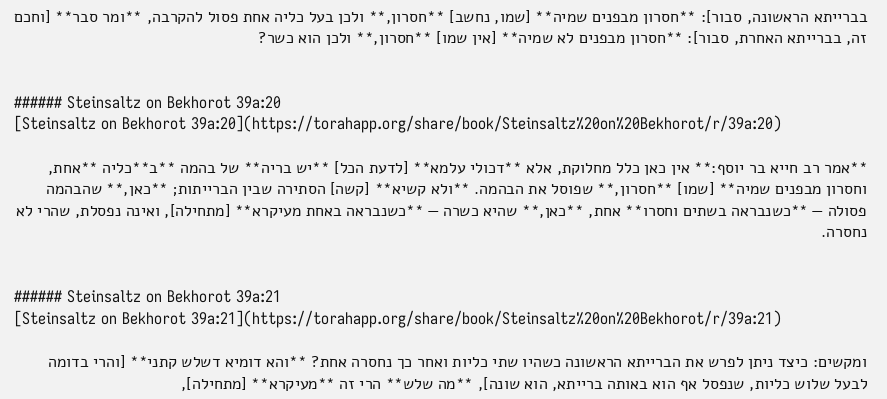בברייתא הראשונה, סבור]: **חסרון מבפנים שמיה** [שמו, נחשב] **חסרון,** ולכן בעל כליה אחת פסול להקרבה, **ומר סבר** [וחכם זה, בברייתא האחרת, סבור]: **חסרון מבפנים לא שמיה** [אין שמו] **חסרון,** ולכן הוא כשר?


###### Steinsaltz on Bekhorot 39a:20
[Steinsaltz on Bekhorot 39a:20](https://torahapp.org/share/book/Steinsaltz%20on%20Bekhorot/r/39a:20)

**אמר רב חייא בר יוסף:** אין כאן כלל מחלוקת, אלא **דכולי עלמא** [לדעת הכל] **יש בריה** של בהמה **ב**כליה **אחת, וחסרון מבפנים שמיה** [שמו] **חסרון,** שפוסל את הבהמה. **ולא קשיא** [קשה] הסתירה שבין הברייתות; **כאן,** שהבהמה פסולה — **כשנבראה בשתים וחסרו** אחת, **כאן,** שהיא כשרה — **כשנבראה באחת מעיקרא** [מתחילה], ואינה נפסלת, שהרי לא נחסרה.


###### Steinsaltz on Bekhorot 39a:21
[Steinsaltz on Bekhorot 39a:21](https://torahapp.org/share/book/Steinsaltz%20on%20Bekhorot/r/39a:21)

ומקשים: כיצד ניתן לפרש את הברייתא הראשונה כשהיו שתי כליות ואחר כך נחסרה אחת? **והא דומיא דשלש קתני** [והרי בדומה לבעל שלוש כליות, שנפסל אף הוא באותה ברייתא, הוא שונה], **מה שלש** הרי זה **מעיקרא** [מתחילה],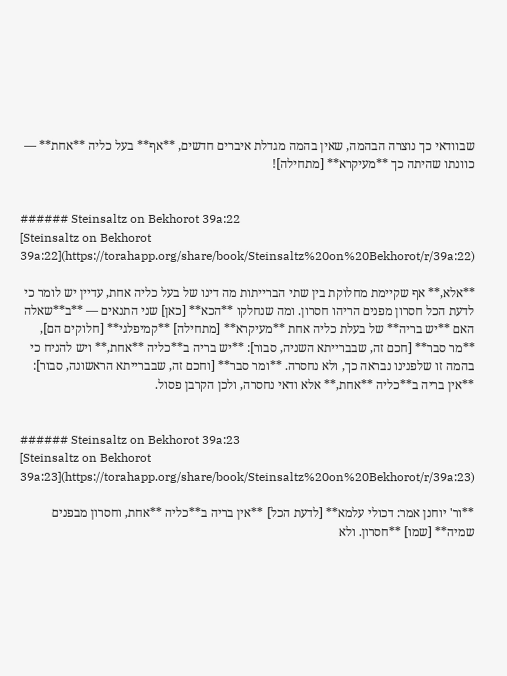שבוודאי כך נוצרה הבהמה, שאין בהמה מגדלת איברים חדשים, **אף** בעל כליה **אחת** — כוונתו שהיתה כך **מעיקרא** [מתחילה]!


###### Steinsaltz on Bekhorot 39a:22
[Steinsaltz on Bekhorot 39a:22](https://torahapp.org/share/book/Steinsaltz%20on%20Bekhorot/r/39a:22)

**אלא,** אף שקיימת מחלוקת בין שתי הברייתות מה דינו של בעל כליה אחת, עדיין יש לומר כי לדעת הכל חסרון מפנים הריהו חסרון. ומה שנחלקו **הכא** [כאן] שני התנאים — **ב**שאלה האם **יש בריה** של בעלת כליה אחת **מעיקרא** [מתחילה] **קמיפלגי** [חלוקים הם], **מר סבר** [חכם זה, שבברייתא השניה, סבור]: **יש בריה ב**כליה **אחת,** ויש להניח כי בהמה זו שלפנינו נבראה כך, ולא נחסרה. **ומר סבר** [וחכם זה, שבברייתא הראשונה, סבור]: **אין בריה ב**כליה **אחת,** אלא ודאי נחסרה, ולכן הקרבן פסול.


###### Steinsaltz on Bekhorot 39a:23
[Steinsaltz on Bekhorot 39a:23](https://torahapp.org/share/book/Steinsaltz%20on%20Bekhorot/r/39a:23)

**ור' יוחנן אמר: דכולי עלמא** [לדעת הכל] **אין בריה ב**כליה **אחת, וחסרו‍ן מבפנים שמיה** [שמו] **חסרון. ולא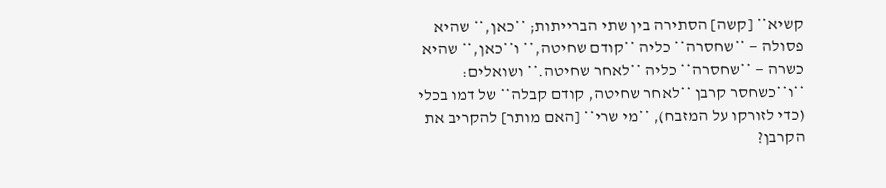קשיא** [קשה] הסתירה בין שתי הברייתות; **כאן,** שהיא פסולה — **שחסרה** כליה **קודם שחיטה,** ו**כאן,** שהיא כשרה — **שחסרה** כליה **לאחר שחיטה.** ושואלים: **ו**כשחסר קרבן **לאחר שחיטה, קודם קבלה** של דמו בכלי (כדי לזורקו על המזבח), **מי שרי** [האם מותר] להקריב את הקרבן?